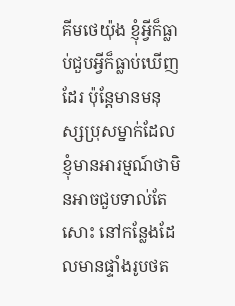គីមថេយ៉ុង ខ្ញុំអ្វីក៏ធ្លាប់ជួបអ្វីក៏ធ្លាប់ឃើញដែរ ប៉ុន្តែមានមនុស្សប្រុសម្នាក់ដែលខ្ញុំមានអារម្មណ៍ថាមិនអាចជួបទាល់តែសោះ នៅកន្លែងដែលមានផ្ទាំងរូបថត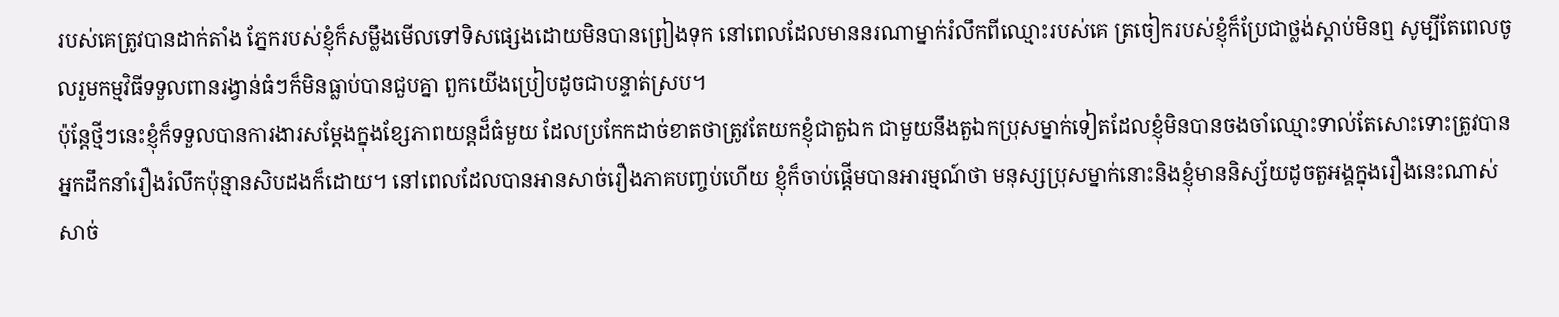របស់គេត្រូវបានដាក់តាំង ភ្នែករបស់ខ្ញុំក៏សម្លឹងមើលទៅទិសផ្សេងដោយមិនបានព្រៀងទុក នៅពេលដែលមាននរណាម្នាក់រំលឹកពីឈ្មោះរបស់គេ ត្រចៀករបស់ខ្ញុំក៏ប្រែជាថ្លង់ស្ដាប់មិនឮ សូម្បីតែពេលចូលរួមកម្មវិធីទទួលពានរង្វាន់ធំៗក៏មិនធ្លាប់បានជួបគ្នា ពួកយើងប្រៀបដូចជាបន្ទាត់ស្រប។
ប៉ុន្តែថ្មីៗនេះខ្ញុំក៏ទទួលបានការងារសម្ដែងក្នុងខ្សែភាពយន្តដ៏ធំមួយ ដែលប្រកែកដាច់ខាតថាត្រូវតែយកខ្ញុំជាតួឯក ជាមួយនឹងតួឯកប្រុសម្នាក់ទៀតដែលខ្ញុំមិនបានចងចាំឈ្មោះទាល់តែសោះទោះត្រូវបានអ្នកដឹកនាំរឿងរំលឹកប៉ុន្មានសិបដងក៏ដោយ។ នៅពេលដែលបានអានសាច់រឿងភាគបញ្ចប់ហើយ ខ្ញុំក៏ចាប់ផ្ដើមបានអារម្មណ៍ថា មនុស្សប្រុសម្នាក់នោះនិងខ្ញុំមាននិស្ស័យដូចតួអង្គក្នុងរឿងនេះណាស់ សាច់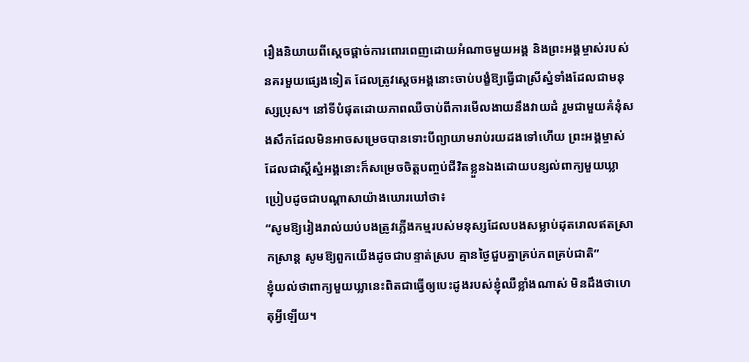រឿងនិយាយពីស្ដេចផ្ដាច់ការពោរពេញដោយអំណាចមួយអង្គ និងព្រះអង្គម្ចាស់របស់នគរមួយផ្សេងទៀត ដែលត្រូវស្តេចអង្គនោះចាប់បង្ខំឱ្យធ្វើជាស្រីស្នំទាំងដែលជាមនុស្សប្រុស។ នៅទីបំផុតដោយភាពឈឺចាប់ពីការមើលងាយនឹងវាយដំ រួមជាមួយគំនុំសងសឹកដែលមិនអាចសម្រេចបានទោះបីព្យាយាមរាប់រយដងទៅហើយ ព្រះអង្គម្ចាស់ដែលជាស្ដីស្នំអង្គនោះក៏សម្រេចចិត្តបញ្ចប់ជីវិតខ្លួនឯងដោយបន្សល់ពាក្យមួយឃ្លាប្រៀបដូចជាបណ្ដាសាយ៉ាងឃោរឃៅថា៖
“សូមឱ្យរៀងរាល់យប់បងត្រូវភ្លើងកម្មរបស់មនុស្សដែលបងសម្លាប់ដុតរោលឥតស្រាកស្រាន្ត សូមឱ្យពួកយើងដូចជាបន្ទាត់ស្រប គ្មានថ្ងៃជួបគ្នាគ្រប់ភពគ្រប់ជាតិ”
ខ្ញុំយល់ថាពាក្យមួយឃ្លានេះពិតជាធ្វើឲ្យបេះដូងរបស់ខ្ញុំឈឺខ្លាំងណាស់ មិនដឹងថាហេតុអ្វីឡើយ។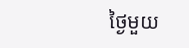ថ្ងៃមួយ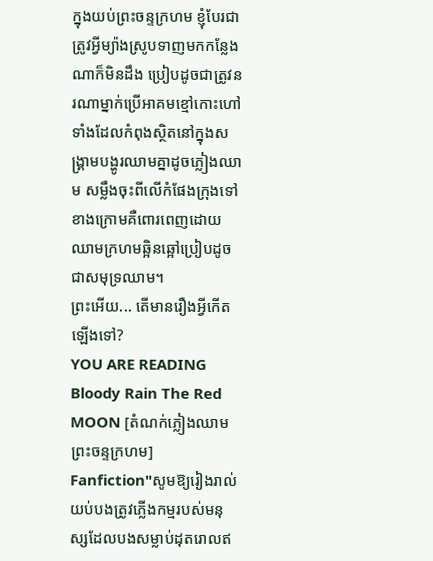ក្នុងយប់ព្រះចន្ទក្រហម ខ្ញុំបែរជាត្រូវអ្វីម្យ៉ាងស្រូបទាញមកកន្លែងណាក៏មិនដឹង ប្រៀបដូចជាត្រូវនរណាម្នាក់ប្រើអាគមខ្មៅកោះហៅ ទាំងដែលកំពុងស្ថិតនៅក្នុងសង្គ្រាមបង្ហូរឈាមគ្នាដូចភ្លៀងឈាម សម្លឹងចុះពីលើកំផែងក្រុងទៅខាងក្រោមគឺពោរពេញដោយឈាមក្រហមឆ្អិនឆ្អៅប្រៀបដូចជាសមុទ្រឈាម។
ព្រះអើយ... តើមានរឿងអ្វីកើតឡើងទៅ?
YOU ARE READING
Bloody Rain The Red MOON [តំណក់ភ្លៀងឈាម ព្រះចន្ទក្រហម]
Fanfiction"សូមឱ្យរៀងរាល់យប់បងត្រូវភ្លើងកម្មរបស់មនុស្សដែលបងសម្លាប់ដុតរោលឥ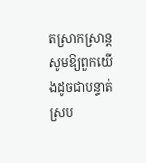តស្រាកស្រាន្ត សូមឱ្យពួកយើងដូចជាបន្ទាត់ស្រប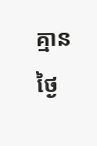គ្មានថ្ងៃ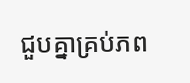ជួបគ្នាគ្រប់ភព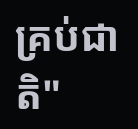គ្រប់ជាតិ"